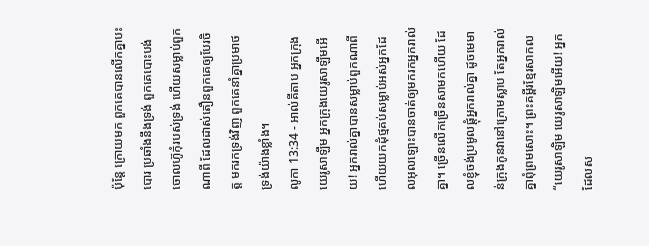ប៉ុន្តែ ក្រោយមក ពួកគេបានលើកគ្នាបះបោរ ប្រឆាំងនឹងទ្រង់ ពួកគេបោះបង់ចោលហ៊ូកុំរបស់ទ្រង់ ហើយសម្លាប់ពួកណាពី ដែលដាស់តឿនពួកគេឲ្យបែរចិត្ត មករកទ្រង់វិញ ពួកគេនាំគ្នាប្រមាថទ្រង់យ៉ាងខ្លាំង។
លូកា 13:34 - អាល់គីតាប អ្នកក្រុងយេរូសាឡឹម អ្នកក្រុងយេរូសាឡឹមអើយ! អ្នករាល់គ្នាបានសម្លាប់ពួកណាពី ហើយយកដុំថ្មគប់សម្លាប់អស់អ្នកដែលអុលឡោះបានចាត់ឲ្យមករកអ្នករាល់គ្នា។ ច្រើនលើកច្រើនសាមកហើយ ដែលខ្ញុំចង់ប្រមូលផ្ដុំអ្នករាល់គ្នា ដូចមេមាន់ក្រុងកូនវានៅក្រោមស្លាប តែអ្នករាល់គ្នាពុំព្រមសោះ។ ព្រះគម្ពីរខ្មែរសាកល “យេរូសាឡិម យេរូសាឡិមអើយ! អ្នកដែលស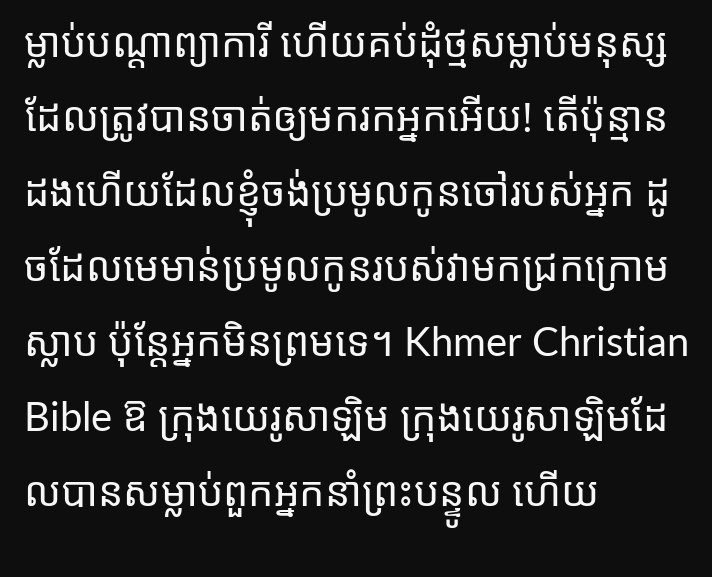ម្លាប់បណ្ដាព្យាការី ហើយគប់ដុំថ្មសម្លាប់មនុស្សដែលត្រូវបានចាត់ឲ្យមករកអ្នកអើយ! តើប៉ុន្មានដងហើយដែលខ្ញុំចង់ប្រមូលកូនចៅរបស់អ្នក ដូចដែលមេមាន់ប្រមូលកូនរបស់វាមកជ្រកក្រោមស្លាប ប៉ុន្តែអ្នកមិនព្រមទេ។ Khmer Christian Bible ឱ ក្រុងយេរូសាឡិម ក្រុងយេរូសាឡិមដែលបានសម្លាប់ពួកអ្នកនាំព្រះបន្ទូល ហើយ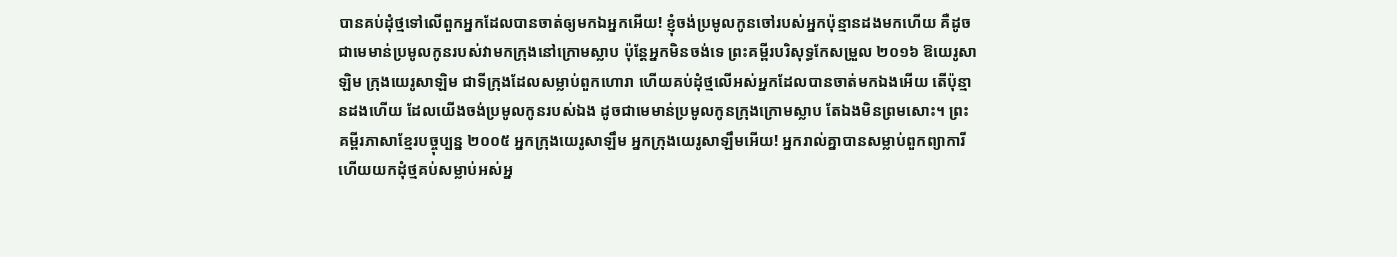បានគប់ដុំថ្មទៅលើពួកអ្នកដែលបានចាត់ឲ្យមកឯអ្នកអើយ! ខ្ញុំចង់ប្រមូលកូនចៅរបស់អ្នកប៉ុន្មានដងមកហើយ គឺដូចជាមេមាន់ប្រមូលកូនរបស់វាមកក្រុងនៅក្រោមស្លាប ប៉ុន្ដែអ្នកមិនចង់ទេ ព្រះគម្ពីរបរិសុទ្ធកែសម្រួល ២០១៦ ឱយេរូសាឡិម ក្រុងយេរូសាឡិម ជាទីក្រុងដែលសម្លាប់ពួកហោរា ហើយគប់ដុំថ្មលើអស់អ្នកដែលបានចាត់មកឯងអើយ តើប៉ុន្មានដងហើយ ដែលយើងចង់ប្រមូលកូនរបស់ឯង ដូចជាមេមាន់ប្រមូលកូនក្រុងក្រោមស្លាប តែឯងមិនព្រមសោះ។ ព្រះគម្ពីរភាសាខ្មែរបច្ចុប្បន្ន ២០០៥ អ្នកក្រុងយេរូសាឡឹម អ្នកក្រុងយេរូសាឡឹមអើយ! អ្នករាល់គ្នាបានសម្លាប់ពួកព្យាការី ហើយយកដុំថ្មគប់សម្លាប់អស់អ្ន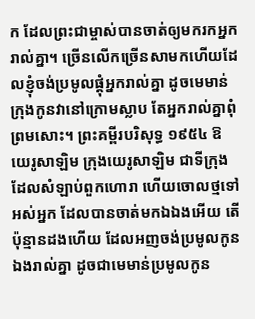ក ដែលព្រះជាម្ចាស់បានចាត់ឲ្យមករកអ្នករាល់គ្នា។ ច្រើនលើកច្រើនសាមកហើយដែលខ្ញុំចង់ប្រមូលផ្ដុំអ្នករាល់គ្នា ដូចមេមាន់ក្រុងកូនវានៅក្រោមស្លាប តែអ្នករាល់គ្នាពុំព្រមសោះ។ ព្រះគម្ពីរបរិសុទ្ធ ១៩៥៤ ឱយេរូសាឡិម ក្រុងយេរូសាឡិម ជាទីក្រុងដែលសំឡាប់ពួកហោរា ហើយចោលថ្មទៅអស់អ្នក ដែលបានចាត់មកឯឯងអើយ តើប៉ុន្មានដងហើយ ដែលអញចង់ប្រមូលកូនឯងរាល់គ្នា ដូចជាមេមាន់ប្រមូលកូន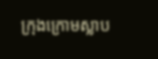ក្រុងក្រោមស្លាប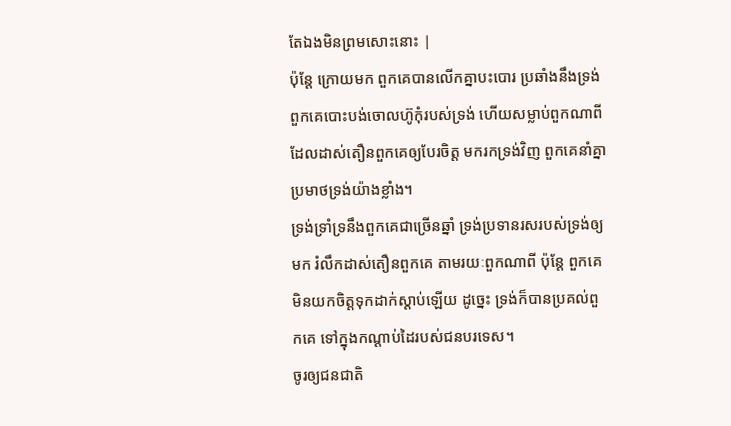តែឯងមិនព្រមសោះនោះ |
ប៉ុន្តែ ក្រោយមក ពួកគេបានលើកគ្នាបះបោរ ប្រឆាំងនឹងទ្រង់ ពួកគេបោះបង់ចោលហ៊ូកុំរបស់ទ្រង់ ហើយសម្លាប់ពួកណាពី ដែលដាស់តឿនពួកគេឲ្យបែរចិត្ត មករកទ្រង់វិញ ពួកគេនាំគ្នាប្រមាថទ្រង់យ៉ាងខ្លាំង។
ទ្រង់ទ្រាំទ្រនឹងពួកគេជាច្រើនឆ្នាំ ទ្រង់ប្រទានរសរបស់ទ្រង់ឲ្យមក រំលឹកដាស់តឿនពួកគេ តាមរយៈពួកណាពី ប៉ុន្តែ ពួកគេមិនយកចិត្តទុកដាក់ស្ដាប់ឡើយ ដូច្នេះ ទ្រង់ក៏បានប្រគល់ពួកគេ ទៅក្នុងកណ្ដាប់ដៃរបស់ជនបរទេស។
ចូរឲ្យជនជាតិ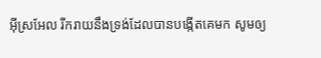អ៊ីស្រអែល រីករាយនឹងទ្រង់ដែលបានបង្កើតគេមក សូមឲ្យ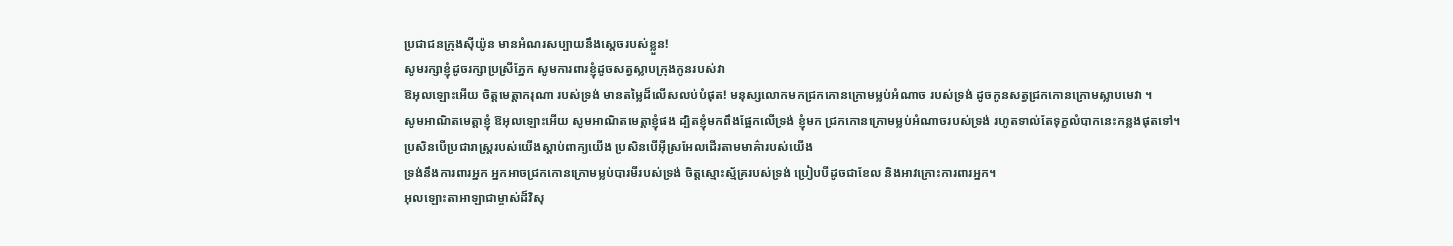ប្រជាជនក្រុងស៊ីយ៉ូន មានអំណរសប្បាយនឹងស្តេចរបស់ខ្លួន!
សូមរក្សាខ្ញុំដូចរក្សាប្រស្រីភ្នែក សូមការពារខ្ញុំដូចសត្វស្លាបក្រុងកូនរបស់វា
ឱអុលឡោះអើយ ចិត្តមេត្តាករុណា របស់ទ្រង់ មានតម្លៃដ៏លើសលប់បំផុត! មនុស្សលោកមកជ្រកកោនក្រោមម្លប់អំណាច របស់ទ្រង់ ដូចកូនសត្វជ្រកកោនក្រោមស្លាបមេវា ។
សូមអាណិតមេត្តាខ្ញុំ ឱអុលឡោះអើយ សូមអាណិតមេត្តាខ្ញុំផង ដ្បិតខ្ញុំមកពឹងផ្អែកលើទ្រង់ ខ្ញុំមក ជ្រកកោនក្រោមម្លប់អំណាចរបស់ទ្រង់ រហូតទាល់តែទុក្ខលំបាកនេះកន្លងផុតទៅ។
ប្រសិនបើប្រជារាស្ត្ររបស់យើងស្ដាប់ពាក្យយើង ប្រសិនបើអ៊ីស្រអែលដើរតាមមាគ៌ារបស់យើង
ទ្រង់នឹងការពារអ្នក អ្នកអាចជ្រកកោនក្រោមម្លប់បារមីរបស់ទ្រង់ ចិត្តស្មោះស្ម័គ្ររបស់ទ្រង់ ប្រៀបបីដូចជាខែល និងអាវក្រោះការពារអ្នក។
អុលឡោះតាអាឡាជាម្ចាស់ដ៏វិសុ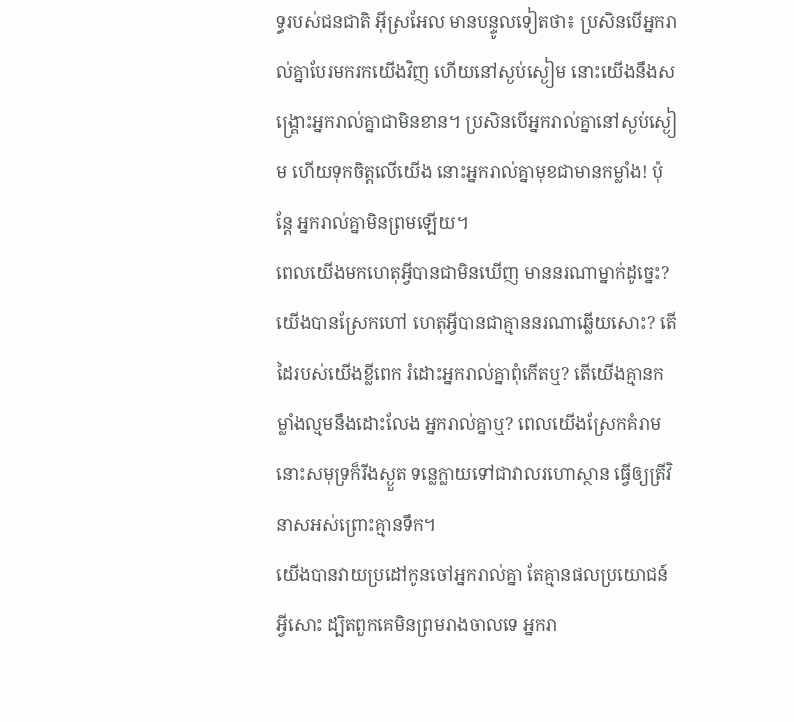ទ្ធរបស់ជនជាតិ អ៊ីស្រអែល មានបន្ទូលទៀតថា៖ ប្រសិនបើអ្នករាល់គ្នាបែរមករកយើងវិញ ហើយនៅស្ងប់ស្ងៀម នោះយើងនឹងសង្គ្រោះអ្នករាល់គ្នាជាមិនខាន។ ប្រសិនបើអ្នករាល់គ្នានៅស្ងប់ស្ងៀម ហើយទុកចិត្តលើយើង នោះអ្នករាល់គ្នាមុខជាមានកម្លាំង! ប៉ុន្តែ អ្នករាល់គ្នាមិនព្រមឡើយ។
ពេលយើងមកហេតុអ្វីបានជាមិនឃើញ មាននរណាម្នាក់ដូច្នេះ? យើងបានស្រែកហៅ ហេតុអ្វីបានជាគ្មាននរណាឆ្លើយសោះ? តើដៃរបស់យើងខ្លីពេក រំដោះអ្នករាល់គ្នាពុំកើតឬ? តើយើងគ្មានកម្លាំងល្មមនឹងដោះលែង អ្នករាល់គ្នាឬ? ពេលយើងស្រែកគំរាម នោះសមុទ្រក៏រីងស្ងួត ទន្លេក្លាយទៅជាវាលរហោស្ថាន ធ្វើឲ្យត្រីវិនាសអស់ព្រោះគ្មានទឹក។
យើងបានវាយប្រដៅកូនចៅអ្នករាល់គ្នា តែគ្មានផលប្រយោជន៍អ្វីសោះ ដ្បិតពួកគេមិនព្រមរាងចាលទេ អ្នករា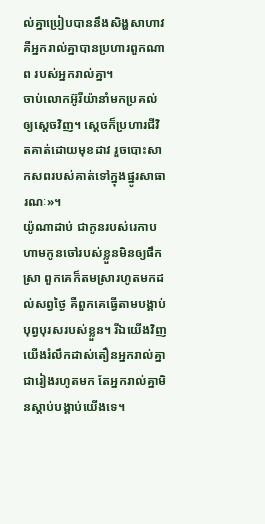ល់គ្នាប្រៀបបាននឹងសិង្ហសាហាវ គឺអ្នករាល់គ្នាបានប្រហារពួកណាព របស់អ្នករាល់គ្នា។
ចាប់លោកអ៊ូរីយ៉ានាំមកប្រគល់ឲ្យស្ដេចវិញ។ ស្ដេចក៏ប្រហារជីវិតគាត់ដោយមុខដាវ រួចបោះសាកសពរបស់គាត់ទៅក្នុងផ្នូរសាធារណៈ»។
យ៉ូណាដាប់ ជាកូនរបស់រេកាប ហាមកូនចៅរបស់ខ្លួនមិនឲ្យផឹកស្រា ពួកគេក៏តមស្រារហូតមកដល់សព្វថ្ងៃ គឺពួកគេធ្វើតាមបង្គាប់បុព្វបុរសរបស់ខ្លួន។ រីឯយើងវិញ យើងរំលឹកដាស់តឿនអ្នករាល់គ្នាជារៀងរហូតមក តែអ្នករាល់គ្នាមិនស្ដាប់បង្គាប់យើងទេ។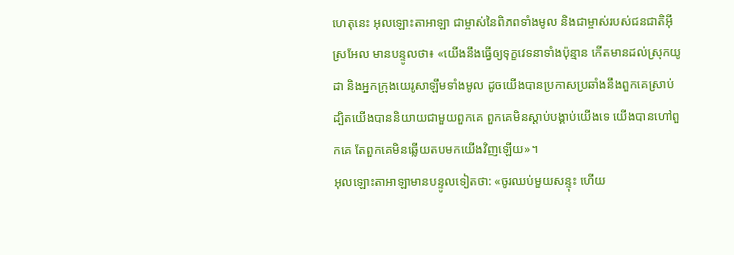ហេតុនេះ អុលឡោះតាអាឡា ជាម្ចាស់នៃពិភពទាំងមូល និងជាម្ចាស់របស់ជនជាតិអ៊ីស្រអែល មានបន្ទូលថា៖ «យើងនឹងធ្វើឲ្យទុក្ខវេទនាទាំងប៉ុន្មាន កើតមានដល់ស្រុកយូដា និងអ្នកក្រុងយេរូសាឡឹមទាំងមូល ដូចយើងបានប្រកាសប្រឆាំងនឹងពួកគេស្រាប់ ដ្បិតយើងបាននិយាយជាមួយពួកគេ ពួកគេមិនស្ដាប់បង្គាប់យើងទេ យើងបានហៅពួកគេ តែពួកគេមិនឆ្លើយតបមកយើងវិញឡើយ»។
អុលឡោះតាអាឡាមានបន្ទូលទៀតថា: «ចូរឈប់មួយសន្ទុះ ហើយ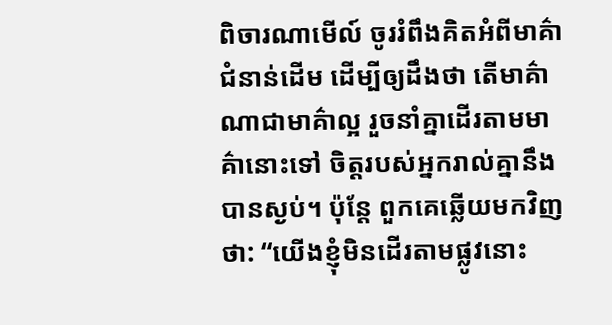ពិចារណាមើល៍ ចូររំពឹងគិតអំពីមាគ៌ាជំនាន់ដើម ដើម្បីឲ្យដឹងថា តើមាគ៌ាណាជាមាគ៌ាល្អ រួចនាំគ្នាដើរតាមមាគ៌ានោះទៅ ចិត្តរបស់អ្នករាល់គ្នានឹងបានស្ងប់។ ប៉ុន្តែ ពួកគេឆ្លើយមកវិញថា: “យើងខ្ញុំមិនដើរតាមផ្លូវនោះ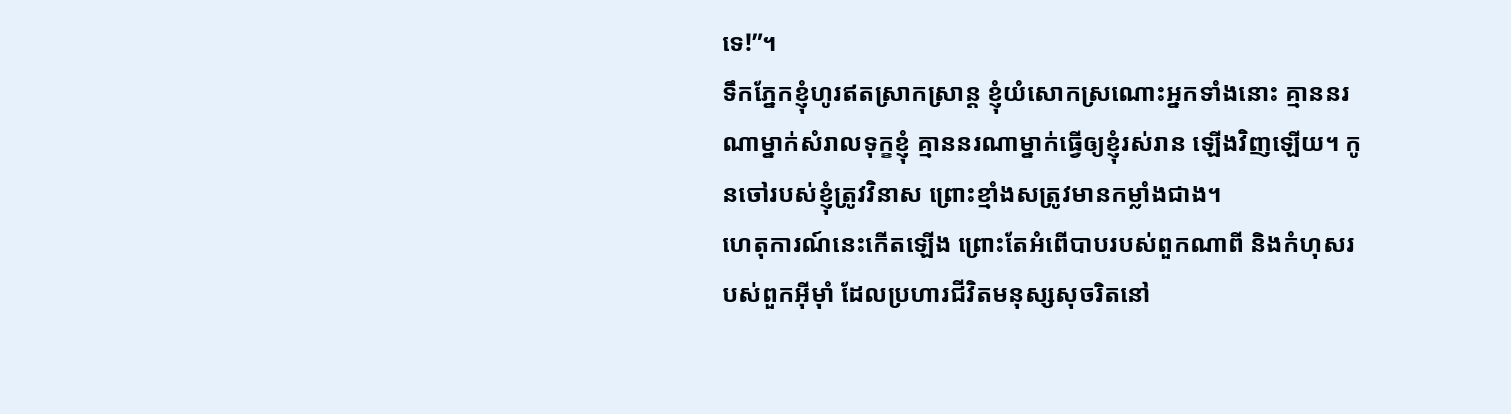ទេ!”។
ទឹកភ្នែកខ្ញុំហូរឥតស្រាកស្រាន្ត ខ្ញុំយំសោកស្រណោះអ្នកទាំងនោះ គ្មាននរណាម្នាក់សំរាលទុក្ខខ្ញុំ គ្មាននរណាម្នាក់ធ្វើឲ្យខ្ញុំរស់រាន ឡើងវិញឡើយ។ កូនចៅរបស់ខ្ញុំត្រូវវិនាស ព្រោះខ្មាំងសត្រូវមានកម្លាំងជាង។
ហេតុការណ៍នេះកើតឡើង ព្រោះតែអំពើបាបរបស់ពួកណាពី និងកំហុសរបស់ពួកអ៊ីមុាំ ដែលប្រហារជីវិតមនុស្សសុចរិតនៅ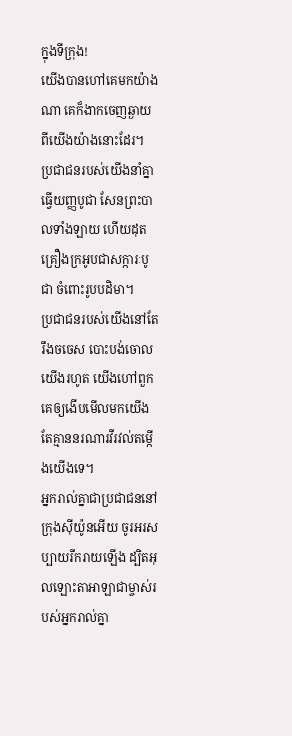ក្នុងទីក្រុង!
យើងបានហៅគេមកយ៉ាងណា គេក៏ងាកចេញឆ្ងាយពីយើងយ៉ាងនោះដែរ។ ប្រជាជនរបស់យើងនាំគ្នាធ្វើយញ្ញបូជា សែនព្រះបាលទាំងឡាយ ហើយដុតគ្រឿងក្រអូបជាសក្ការៈបូជា ចំពោះរូបបដិមា។
ប្រជាជនរបស់យើងនៅតែរឹងចចេស បោះបង់ចោលយើងរហូត យើងហៅពួកគេឲ្យងើបមើលមកយើង តែគ្មាននរណារវីរវល់តម្កើងយើងទេ។
អ្នករាល់គ្នាជាប្រជាជននៅក្រុងស៊ីយ៉ូនអើយ ចូរអរសប្បាយរីករាយឡើង ដ្បិតអុលឡោះតាអាឡាជាម្ចាស់របស់អ្នករាល់គ្នា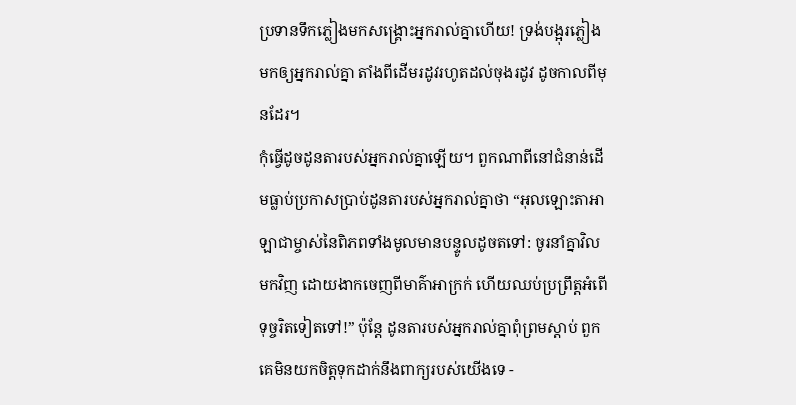ប្រទានទឹកភ្លៀងមកសង្គ្រោះអ្នករាល់គ្នាហើយ! ទ្រង់បង្អុរភ្លៀងមកឲ្យអ្នករាល់គ្នា តាំងពីដើមរដូវរហូតដល់ចុងរដូវ ដូចកាលពីមុនដែរ។
កុំធ្វើដូចដូនតារបស់អ្នករាល់គ្នាឡើយ។ ពួកណាពីនៅជំនាន់ដើមធ្លាប់ប្រកាសប្រាប់ដូនតារបស់អ្នករាល់គ្នាថា “អុលឡោះតាអាឡាជាម្ចាស់នៃពិភពទាំងមូលមានបន្ទូលដូចតទៅ: ចូរនាំគ្នាវិលមកវិញ ដោយងាកចេញពីមាគ៌ាអាក្រក់ ហើយឈប់ប្រព្រឹត្តអំពើទុច្ចរិតទៀតទៅ!” ប៉ុន្តែ ដូនតារបស់អ្នករាល់គ្នាពុំព្រមស្ដាប់ ពួកគេមិនយកចិត្តទុកដាក់នឹងពាក្យរបស់យើងទេ -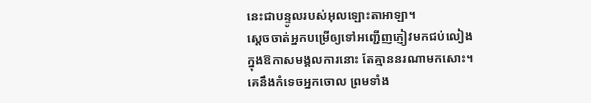នេះជាបន្ទូលរបស់អុលឡោះតាអាឡា។
ស្តេចចាត់អ្នកបម្រើឲ្យទៅអញ្ជើញភ្ញៀវមកជប់លៀង ក្នុងឱកាសមង្គលការនោះ តែគ្មាននរណាមកសោះ។
គេនឹងកំទេចអ្នកចោល ព្រមទាំង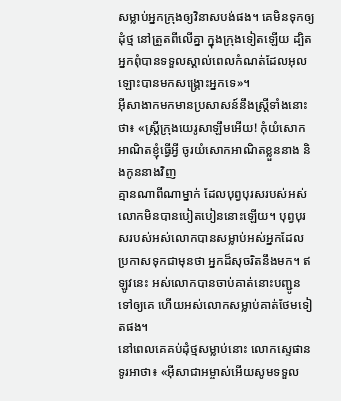សម្លាប់អ្នកក្រុងឲ្យវិនាសបង់ផង។ គេមិនទុកឲ្យដុំថ្ម នៅត្រួតពីលើគ្នា ក្នុងក្រុងទៀតឡើយ ដ្បិតអ្នកពុំបានទទួលស្គាល់ពេលកំណត់ដែលអុលឡោះបានមកសង្គ្រោះអ្នកទេ»។
អ៊ីសាងាកមកមានប្រសាសន៍នឹងស្ដ្រីទាំងនោះថា៖ «ស្ដ្រីក្រុងយេរូសាឡឹមអើយ! កុំយំសោកអាណិតខ្ញុំធ្វើអ្វី ចូរយំសោកអាណិតខ្លួននាង និងកូននាងវិញ
គ្មានណាពីណាម្នាក់ ដែលបុព្វបុរសរបស់អស់លោកមិនបានបៀតបៀននោះឡើយ។ បុព្វបុរសរបស់អស់លោកបានសម្លាប់អស់អ្នកដែលប្រកាសទុកជាមុនថា អ្នកដ៏សុចរិតនឹងមក។ ឥឡូវនេះ អស់លោកបានចាប់គាត់នោះបញ្ជូនទៅឲ្យគេ ហើយអស់លោកសម្លាប់គាត់ថែមទៀតផង។
នៅពេលគេគប់ដុំថ្មសម្លាប់នោះ លោកស្ទេផានទូរអាថា៖ «អ៊ីសាជាអម្ចាស់អើយសូមទទួល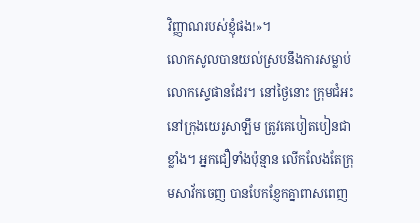វិញ្ញាណរបស់ខ្ញុំផង!»។
លោកសូលបានយល់ស្របនឹងការសម្លាប់លោកស្ទេផានដែរ។ នៅថ្ងៃនោះ ក្រុមជំអះនៅក្រុងយេរូសាឡឹម ត្រូវគេបៀតបៀនជាខ្លាំង។ អ្នកជឿទាំងប៉ុន្មាន លើកលែងតែក្រុមសាវ័កចេញ បានបែកខ្ញែកគ្នាពាសពេញ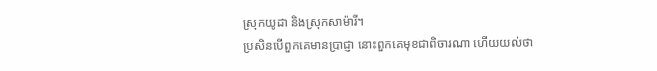ស្រុកយូដា និងស្រុកសាម៉ារី។
ប្រសិនបើពួកគេមានប្រាជ្ញា នោះពួកគេមុខជាពិចារណា ហើយយល់ថា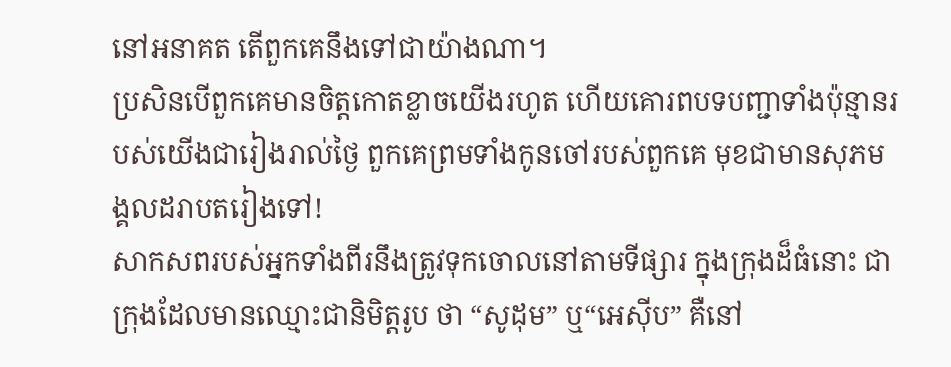នៅអនាគត តើពួកគេនឹងទៅជាយ៉ាងណា។
ប្រសិនបើពួកគេមានចិត្តកោតខ្លាចយើងរហូត ហើយគោរពបទបញ្ជាទាំងប៉ុន្មានរបស់យើងជារៀងរាល់ថ្ងៃ ពួកគេព្រមទាំងកូនចៅរបស់ពួកគេ មុខជាមានសុភមង្គលដរាបតរៀងទៅ!
សាកសពរបស់អ្នកទាំងពីរនឹងត្រូវទុកចោលនៅតាមទីផ្សារ ក្នុងក្រុងដ៏ធំនោះ ជាក្រុងដែលមានឈ្មោះជានិមិត្ដរូប ថា “សូដុម” ឬ“អេស៊ីប” គឺនៅ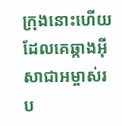ក្រុងនោះហើយដែលគេឆ្កាងអ៊ីសាជាអម្ចាស់រប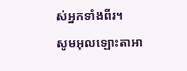ស់អ្នកទាំងពីរ។
សូមអុលឡោះតាអា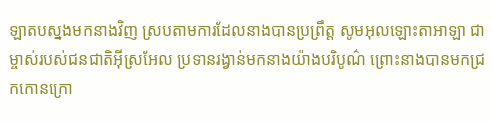ឡាតបស្នងមកនាងវិញ ស្របតាមការដែលនាងបានប្រព្រឹត្ត សូមអុលឡោះតាអាឡា ជាម្ចាស់របស់ជនជាតិអ៊ីស្រអែល ប្រទានរង្វាន់មកនាងយ៉ាងបរិបូណ៌ ព្រោះនាងបានមកជ្រកកោនក្រោ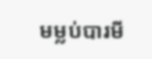មម្លប់បារមី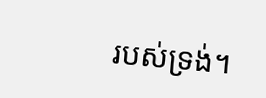របស់ទ្រង់។